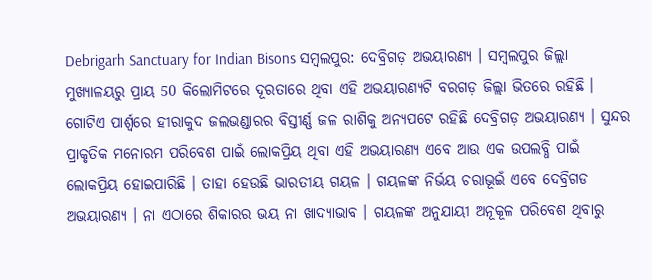Debrigarh Sanctuary for Indian Bisons ସମ୍ବଲପୁର: ଦେବ୍ରିଗଡ଼ ଅଭୟାରଣ୍ୟ । ସମ୍ବଲପୁର ଜିଲ୍ଲା ମୁଖ୍ୟାଳୟରୁ ପ୍ରାୟ 50 କିଲୋମିଟରେ ଦୂରତାରେ ଥିବା ଏହି ଅଭୟାରଣ୍ୟଟି ବରଗଡ଼ ଜିଲ୍ଲା ଭିତରେ ରହିଛି । ଗୋଟିଏ ପାର୍ଶ୍ଵରେ ହୀରାକୁଦ ଜଲଭଣ୍ଡାରର ବିସ୍ତୀର୍ଣ୍ଣ ଜଳ ରାଶିକୁ ଅନ୍ୟପଟେ ରହିଛି ଦେବ୍ରିଗଡ଼ ଅଭୟାରଣ୍ୟ । ସୁନ୍ଦର ପ୍ରାକୃତିକ ମନୋରମ ପରିବେଶ ପାଇଁ ଲୋକପ୍ରିୟ ଥିବା ଏହି ଅଭୟାରଣ୍ୟ ଏବେ ଆଉ ଏକ ଉପଲବ୍ଧି ପାଇଁ ଲୋକପ୍ରିୟ ହୋଇପାରିଛି । ତାହା ହେଉଛି ଭାରତୀୟ ଗୟଳ । ଗୟଳଙ୍କ ନିର୍ଭୟ ଚରାଭୂଇଁ ଏବେ ଦେବ୍ରିଗଡ ଅଭୟାରଣ୍ୟ । ନା ଏଠାରେ ଶିକାରର ଭୟ ନା ଖାଦ୍ୟାଭାବ । ଗୟଳଙ୍କ ଅନୁଯାୟୀ ଅନୂକୂଳ ପରିବେଶ ଥିବାରୁ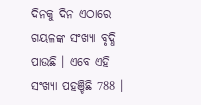ଦିନକୁ ଦିନ ଏଠାରେ ଗୟଳଙ୍କ ସଂଖ୍ୟା ବୃଦ୍ଧି ପାଉଛି । ଏବେ ଏହି ସଂଖ୍ୟା ପହଞ୍ଚିଛି 788 ।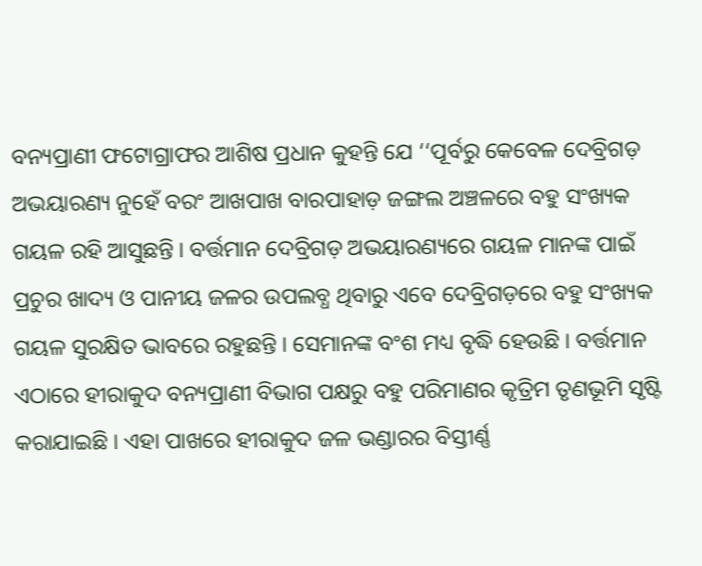ବନ୍ୟପ୍ରାଣୀ ଫଟୋଗ୍ରାଫର ଆଶିଷ ପ୍ରଧାନ କୁହନ୍ତି ଯେ ‘‘ପୂର୍ବରୁ କେବେଳ ଦେବ୍ରିଗଡ଼ ଅଭୟାରଣ୍ୟ ନୁହେଁ ବରଂ ଆଖପାଖ ବାରପାହାଡ଼ ଜଙ୍ଗଲ ଅଞ୍ଚଳରେ ବହୁ ସଂଖ୍ୟକ ଗୟଳ ରହି ଆସୁଛନ୍ତି । ବର୍ତ୍ତମାନ ଦେବ୍ରିଗଡ଼ ଅଭୟାରଣ୍ୟରେ ଗୟଳ ମାନଙ୍କ ପାଇଁ ପ୍ରଚୁର ଖାଦ୍ୟ ଓ ପାନୀୟ ଜଳର ଉପଲବ୍ଧ ଥିବାରୁ ଏବେ ଦେବ୍ରିଗଡ଼ରେ ବହୁ ସଂଖ୍ୟକ ଗୟଳ ସୁରକ୍ଷିତ ଭାବରେ ରହୁଛନ୍ତି । ସେମାନଙ୍କ ବଂଶ ମଧ୍ୟ ବୃଦ୍ଧି ହେଉଛି । ବର୍ତ୍ତମାନ ଏଠାରେ ହୀରାକୁଦ ବନ୍ୟପ୍ରାଣୀ ବିଭାଗ ପକ୍ଷରୁ ବହୁ ପରିମାଣର କୃତ୍ରିମ ତୃଣଭୂମି ସୃଷ୍ଟି କରାଯାଇଛି । ଏହା ପାଖରେ ହୀରାକୁଦ ଜଳ ଭଣ୍ଡାରର ବିସ୍ତୀର୍ଣ୍ଣ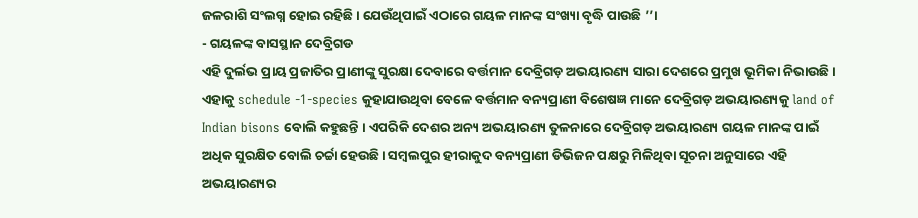ଜଳରାଶି ସଂଲଗ୍ନ ହୋଇ ରହିଛି । ଯେଉଁଥିପାଇଁ ଏଠାରେ ଗୟଳ ମାନଙ୍କ ସଂଖ୍ୟା ବୃଦ୍ଧି ପାଉଛି ’’।
- ଗୟଳଙ୍କ ବାସସ୍ଥାନ ଦେବ୍ରିଗଡ
ଏହି ଦୁର୍ଲଭ ପ୍ରାୟ ପ୍ରଜାତିର ପ୍ରାଣୀଙ୍କୁ ସୁରକ୍ଷା ଦେବାରେ ବର୍ତ୍ତମାନ ଦେବ୍ରିଗଡ଼ ଅଭୟାରଣ୍ୟ ସାରା ଦେଶରେ ପ୍ରମୁଖ ଭୂମିକା ନିଭାଉଛି । ଏହାକୁ schedule -1-species କୁହାଯାଉଥିବା ବେଳେ ବର୍ତ୍ତମାନ ବନ୍ୟପ୍ରାଣୀ ବିଶେଷଜ୍ଞ ମାନେ ଦେବ୍ରିଗଡ଼ ଅଭୟାରଣ୍ୟକୁ land of Indian bisons ବୋଲି କହୁଛନ୍ତି । ଏପରିକି ଦେଶର ଅନ୍ୟ ଅଭୟାରଣ୍ୟ ତୁଳନାରେ ଦେବ୍ରିଗଡ଼ ଅଭୟାରଣ୍ୟ ଗୟଳ ମାନଙ୍କ ପାଇଁ ଅଧିକ ସୁରକ୍ଷିତ ବୋଲି ଚର୍ଚ୍ଚା ହେଉଛି । ସମ୍ବଲପୁର ହୀରାକୁଦ ବନ୍ୟପ୍ରାଣୀ ଡିଭିଜନ ପକ୍ଷରୁ ମିଳିଥିବା ସୂଚନା ଅନୁସାରେ ଏହି ଅଭୟାରଣ୍ୟର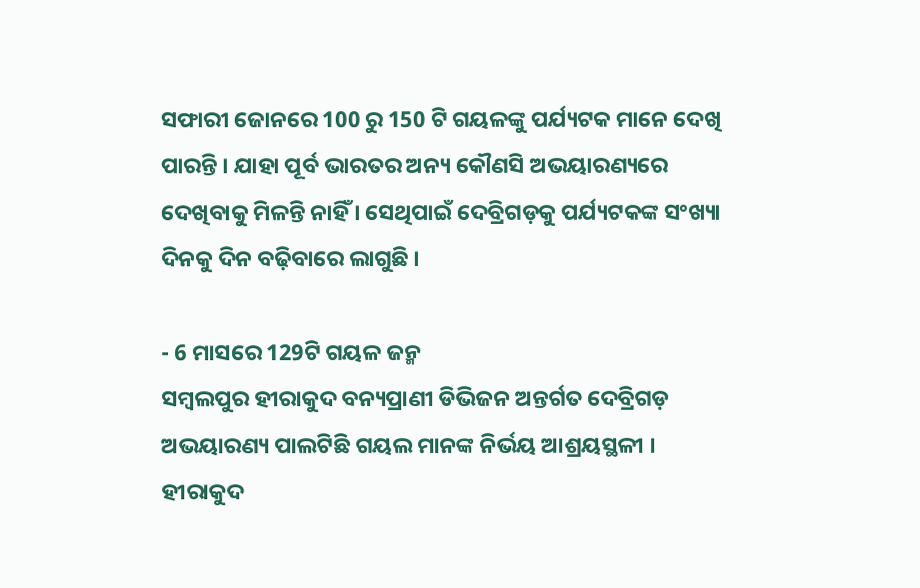ସଫାରୀ ଜୋନରେ 100 ରୁ 150 ଟି ଗୟଳଙ୍କୁ ପର୍ଯ୍ୟଟକ ମାନେ ଦେଖି ପାରନ୍ତି । ଯାହା ପୂର୍ବ ଭାରତର ଅନ୍ୟ କୌଣସି ଅଭୟାରଣ୍ୟରେ ଦେଖିବାକୁ ମିଳନ୍ତି ନାହିଁ । ସେଥିପାଇଁ ଦେବ୍ରିଗଡ଼କୁ ପର୍ଯ୍ୟଟକଙ୍କ ସଂଖ୍ୟା ଦିନକୁ ଦିନ ବଢ଼ିବାରେ ଲାଗୁଛି ।

- 6 ମାସରେ 129ଟି ଗୟଳ ଜନ୍ମ
ସମ୍ବଲପୁର ହୀରାକୁଦ ବନ୍ୟପ୍ରାଣୀ ଡିଭିଜନ ଅନ୍ତର୍ଗତ ଦେବ୍ରିଗଡ଼ ଅଭୟାରଣ୍ୟ ପାଲଟିଛି ଗୟଲ ମାନଙ୍କ ନିର୍ଭୟ ଆଶ୍ରୟସ୍ଥଳୀ । ହୀରାକୁଦ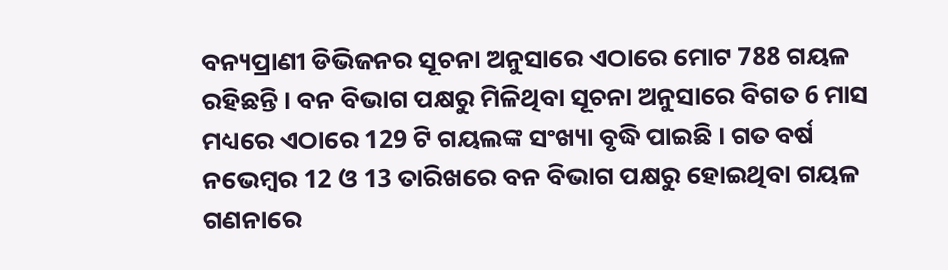ବନ୍ୟପ୍ରାଣୀ ଡିଭିଜନର ସୂଚନା ଅନୁସାରେ ଏଠାରେ ମୋଟ 788 ଗୟଳ ରହିଛନ୍ତି । ବନ ବିଭାଗ ପକ୍ଷରୁ ମିଳିଥିବା ସୂଚନା ଅନୁସାରେ ବିଗତ 6 ମାସ ମଧ୍ୟରେ ଏଠାରେ 129 ଟି ଗୟଲଙ୍କ ସଂଖ୍ୟା ବୃଦ୍ଧି ପାଇଛି । ଗତ ବର୍ଷ ନଭେମ୍ବର 12 ଓ 13 ତାରିଖରେ ବନ ବିଭାଗ ପକ୍ଷରୁ ହୋଇଥିବା ଗୟଳ ଗଣନାରେ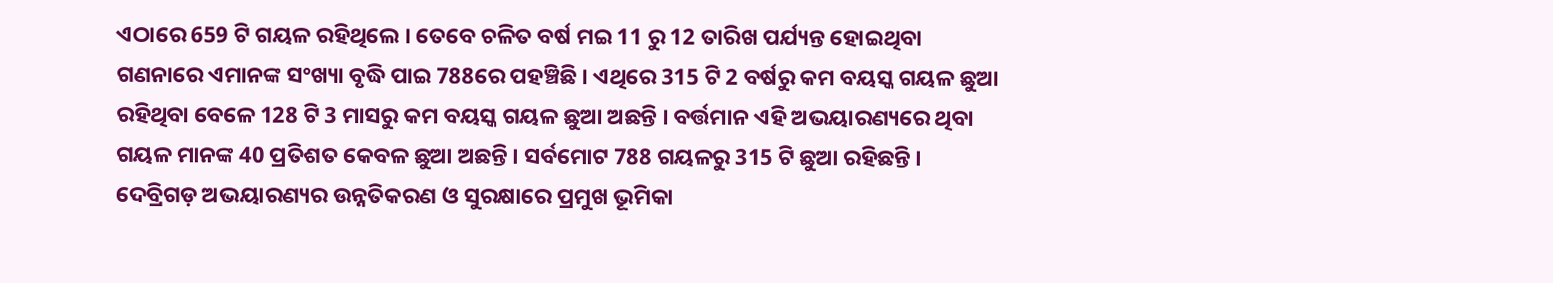ଏଠାରେ 659 ଟି ଗୟଳ ରହିଥିଲେ । ତେବେ ଚଳିତ ବର୍ଷ ମଇ 11 ରୁ 12 ତାରିଖ ପର୍ଯ୍ୟନ୍ତ ହୋଇଥିବା ଗଣନାରେ ଏମାନଙ୍କ ସଂଖ୍ୟା ବୃଦ୍ଧି ପାଇ 788ରେ ପହଞ୍ଚିଛି । ଏଥିରେ 315 ଟି 2 ବର୍ଷରୁ କମ ବୟସ୍କ ଗୟଳ ଛୁଆ ରହିଥିବା ବେଳେ 128 ଟି 3 ମାସରୁ କମ ବୟସ୍କ ଗୟଳ ଛୁଆ ଅଛନ୍ତି । ବର୍ତ୍ତମାନ ଏହି ଅଭୟାରଣ୍ୟରେ ଥିବା ଗୟଳ ମାନଙ୍କ 40 ପ୍ରତିଶତ କେବଳ ଛୁଆ ଅଛନ୍ତି । ସର୍ବମୋଟ 788 ଗୟଳରୁ 315 ଟି ଛୁଆ ରହିଛନ୍ତି ।
ଦେବ୍ରିଗଡ଼ ଅଭୟାରଣ୍ୟର ଉନ୍ନତିକରଣ ଓ ସୁରକ୍ଷାରେ ପ୍ରମୁଖ ଭୂମିକା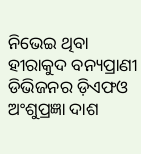ନିଭେଇ ଥିବା ହୀରାକୁଦ ବନ୍ୟପ୍ରାଣୀ ଡିଭିଜନର ଡ଼ିଏଫଓ ଅଂଶୁପ୍ରଜ୍ଞା ଦାଶ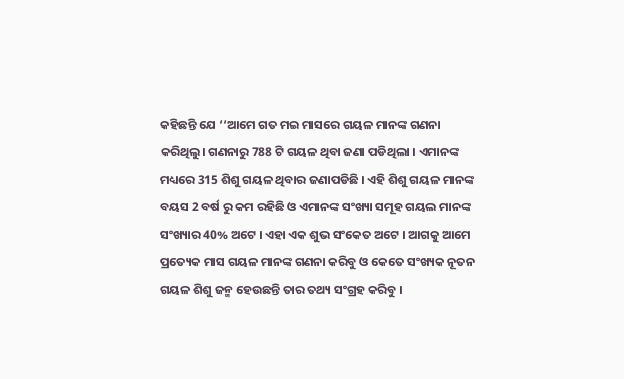କହିଛନ୍ତି ଯେ ‘‘ଆମେ ଗତ ମଇ ମାସରେ ଗୟଳ ମାନଙ୍କ ଗଣନା କରିଥିଲୁ। ଗଣନାରୁ 788 ଟି ଗୟଳ ଥିବା ଜଣା ପଡିଥିଲା । ଏମାନଙ୍କ ମଧ୍ୟରେ 315 ଶିଶୁ ଗୟଳ ଥିବାର ଜଣାପଡିଛି । ଏହି ଶିଶୁ ଗୟଳ ମାନଙ୍କ ବୟସ 2 ବର୍ଷ ରୁ କମ ରହିଛି ଓ ଏମାନଙ୍କ ସଂଖ୍ୟା ସମୂହ ଗୟଲ ମାନଙ୍କ ସଂଖ୍ୟାର 40% ଅଟେ । ଏହା ଏକ ଶୁଭ ସଂକେତ ଅଟେ । ଆଗକୁ ଆମେ ପ୍ରତ୍ୟେକ ମାସ ଗୟଳ ମାନଙ୍କ ଗଣନା କରିବୁ ଓ କେତେ ସଂଖ୍ୟକ ନୂତନ ଗୟଳ ଶିଶୁ ଜନ୍ମ ହେଉଛନ୍ତି ତାର ତଥ୍ୟ ସଂଗ୍ରହ କରିବୁ ।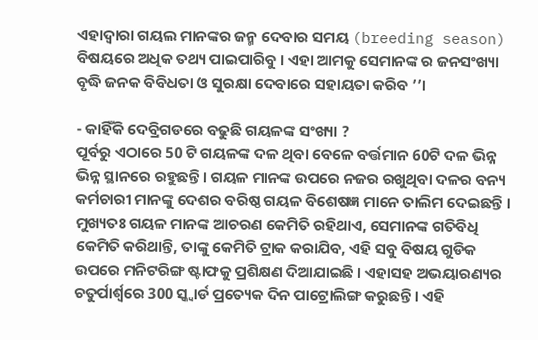ଏହାଦ୍ୱାରା ଗୟଲ ମାନଙ୍କର ଜନ୍ମ ଦେବାର ସମୟ (breeding season) ବିଷୟରେ ଅଧିକ ତଥ୍ୟ ପାଇପାରିବୁ । ଏହା ଆମକୁ ସେମାନଙ୍କ ର ଜନସଂଖ୍ୟା ବୃଦ୍ଧି ଜନକ ବିବିଧତା ଓ ସୁରକ୍ଷା ଦେବାରେ ସହାୟତା କରିବ ’’।

- କାହିଁକି ଦେବ୍ରିଗଡରେ ବଢୁଛି ଗୟଳଙ୍କ ସଂଖ୍ୟା ?
ପୂର୍ବରୁ ଏଠାରେ 50 ଟି ଗୟଳଙ୍କ ଦଳ ଥିବା ବେଳେ ବର୍ତ୍ତମାନ 60ଟି ଦଳ ଭିନ୍ନ ଭିନ୍ନ ସ୍ଥାନରେ ରହୁଛନ୍ତି । ଗୟଳ ମାନଙ୍କ ଉପରେ ନଜର ରଖୁଥିବା ଦଳର ବନ୍ୟ କର୍ମଚାରୀ ମାନଙ୍କୁ ଦେଶର ବରିଷ୍ଠ ଗୟଳ ବିଶେଷଜ୍ଞ ମାନେ ତାଲିମ ଦେଇଛନ୍ତି । ମୁଖ୍ୟତଃ ଗୟଳ ମାନଙ୍କ ଆଚରଣ କେମିତି ରହିଥାଏ, ସେମାନଙ୍କ ଗତିବିଧି କେମିତି କରିଥାନ୍ତି, ତାଙ୍କୁ କେମିତି ଟ୍ରାକ କରାଯିବ, ଏହି ସବୁ ବିଷୟ ଗୁଡିକ ଉପରେ ମନିଟରିଙ୍ଗ ଷ୍ଟାଫକୁ ପ୍ରଶିକ୍ଷଣ ଦିଆଯାଇଛି । ଏହାସହ ଅଭୟାରଣ୍ୟର ଚତୁର୍ପାର୍ଶ୍ଵରେ 300 ସ୍କ୍ୱାର୍ଡ ପ୍ରତ୍ୟେକ ଦିନ ପାଟ୍ରୋଲିଙ୍ଗ କରୁଛନ୍ତି । ଏହି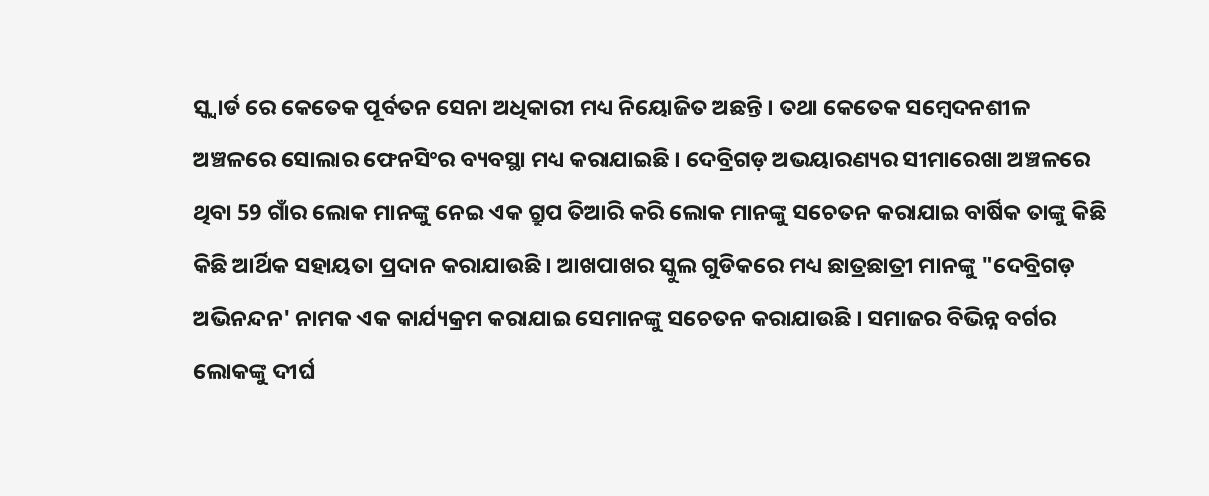ସ୍କ୍ୱାର୍ଡ ରେ କେତେକ ପୂର୍ବତନ ସେନା ଅଧିକାରୀ ମଧ୍ୟ ନିୟୋଜିତ ଅଛନ୍ତି । ତଥା କେତେକ ସମ୍ବେଦନଶୀଳ ଅଞ୍ଚଳରେ ସୋଲାର ଫେନସିଂର ବ୍ୟବସ୍ଥା ମଧ୍ୟ କରାଯାଇଛି । ଦେବ୍ରିଗଡ଼ ଅଭୟାରଣ୍ୟର ସୀମାରେଖା ଅଞ୍ଚଳରେ ଥିବା 59 ଗାଁର ଲୋକ ମାନଙ୍କୁ ନେଇ ଏକ ଗ୍ରୁପ ତିଆରି କରି ଲୋକ ମାନଙ୍କୁ ସଚେତନ କରାଯାଇ ବାର୍ଷିକ ତାଙ୍କୁ କିଛି କିଛି ଆର୍ଥିକ ସହାୟତା ପ୍ରଦାନ କରାଯାଉଛି । ଆଖପାଖର ସ୍କୁଲ ଗୁଡିକରେ ମଧ୍ୟ ଛାତ୍ରଛାତ୍ରୀ ମାନଙ୍କୁ "ଦେବ୍ରିଗଡ଼ ଅଭିନନ୍ଦନ' ନାମକ ଏକ କାର୍ଯ୍ୟକ୍ରମ କରାଯାଇ ସେମାନଙ୍କୁ ସଚେତନ କରାଯାଉଛି । ସମାଜର ବିଭିନ୍ନ ବର୍ଗର ଲୋକଙ୍କୁ ଦୀର୍ଘ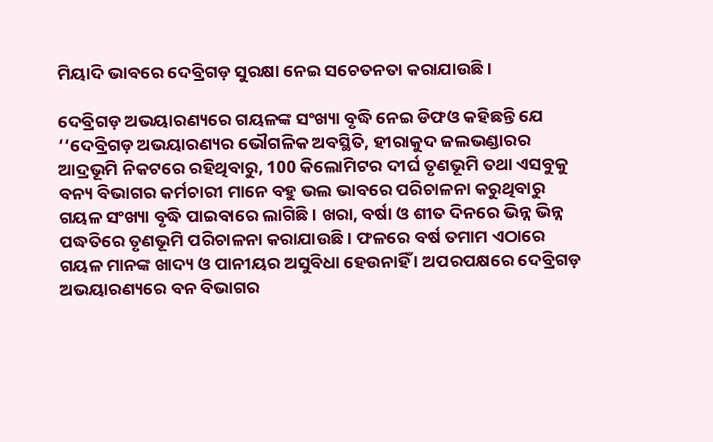ମିୟାଦି ଭାବରେ ଦେବ୍ରିଗଡ଼ ସୁରକ୍ଷା ନେଇ ସଚେତନତା କରାଯାଉଛି ।

ଦେବ୍ରିଗଡ଼ ଅଭୟାରଣ୍ୟରେ ଗୟଳଙ୍କ ସଂଖ୍ୟା ବୃଦ୍ଧି ନେଇ ଡିଫଓ କହିଛନ୍ତି ଯେ ‘‘ଦେବ୍ରିଗଡ଼ ଅଭୟାରଣ୍ୟର ଭୌଗଳିକ ଅବସ୍ଥିତି, ହୀରାକୁଦ ଜଲଭଣ୍ଡାରର ଆଦ୍ରଭୂମି ନିକଟରେ ରହିଥିବାରୁ, 100 କିଲୋମିଟର ଦୀର୍ଘ ତୃଣଭୂମି ତଥା ଏସବୁକୁ ବନ୍ୟ ବିଭାଗର କର୍ମଚାରୀ ମାନେ ବହୁ ଭଲ ଭାବରେ ପରିଚାଳନା କରୁଥିବାରୁ ଗୟଳ ସଂଖ୍ୟା ବୃଦ୍ଧି ପାଇବାରେ ଲାଗିଛି । ଖରା, ବର୍ଷା ଓ ଶୀତ ଦିନରେ ଭିନ୍ନ ଭିନ୍ନ ପଦ୍ଧତିରେ ତୃଣଭୂମି ପରିଚାଳନା କରାଯାଉଛି । ଫଳରେ ବର୍ଷ ତମାମ ଏଠାରେ ଗୟଳ ମାନଙ୍କ ଖାଦ୍ୟ ଓ ପାନୀୟର ଅସୁବିଧା ହେଉନାହିଁ । ଅପରପକ୍ଷରେ ଦେବ୍ରିଗଡ଼ ଅଭୟାରଣ୍ୟରେ ବନ ବିଭାଗର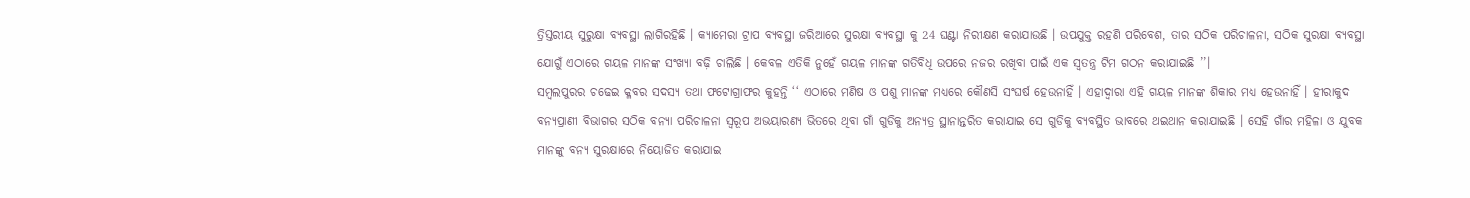ତ୍ରିସ୍ତରୀୟ ସୁରୁକ୍ଷା ବ୍ୟବସ୍ଥା ଲାଗିରହିଛି । କ୍ୟାମେରା ଟ୍ରାପ ବ୍ୟବସ୍ଥା ଜରିଆରେ ସୁରକ୍ଷା ବ୍ୟବସ୍ଥା କୁ 24 ଘଣ୍ଟା ନିରୀକ୍ଷଣ କରାଯାଉଛି । ଉପଯୁକ୍ତ ରହଣି ପରିବେଶ, ତାର ସଠିକ ପରିଚାଳନା, ସଠିକ ସୁରକ୍ଷା ବ୍ୟବସ୍ଥା ଯୋଗୁଁ ଏଠାରେ ଗୟଳ ମାନଙ୍କ ସଂଖ୍ୟା ବଢ଼ି ଚାଲିଛି । କେବଳ ଏତିକି ନୁହେଁ ଗୟଳ ମାନଙ୍କ ଗତିବିଧି ଉପରେ ନଜର ରଖିବା ପାଇଁ ଏକ ସ୍ୱତନ୍ତ୍ର ଟିମ ଗଠନ କରାଯାଇଛି ’’।
ସମ୍ବଲପୁରର ଚଢେଇ କ୍ଳବର ସଦସ୍ୟ ତଥା ଫଟୋଗ୍ରାଫର କୁହନ୍ତି ‘‘ ଏଠାରେ ମଣିଷ ଓ ପଶୁ ମାନଙ୍କ ମଧ୍ୟରେ କୌଣସି ସଂଘର୍ଷ ହେଉନାହିଁ । ଏହାଦ୍ୱାରା ଏହି ଗୟଳ ମାନଙ୍କ ଶିକାର ମଧ୍ୟ ହେଉନାହିଁ । ହୀରାକୁଦ ବନ୍ୟପ୍ରାଣୀ ବିଭାଗର ସଠିକ ବନ୍ୟା ପରିଚାଳନା ସ୍ୱରୂପ ଅଭୟାରଣ୍ୟ ଭିତରେ ଥିବା ଗାଁ ଗୁଡିକୁ ଅନ୍ୟତ୍ର ସ୍ଥାନାନ୍ତରିତ କରାଯାଇ ସେ ଗୁଡିକୁ ବ୍ୟବସ୍ଥିତ ଭାବରେ ଥଇଥାନ କରାଯାଇଛି । ସେହି ଗାଁର ମହିଳା ଓ ଯୁବକ ମାନଙ୍କୁ ବନ୍ୟ ସୁରକ୍ଷାରେ ନିୟୋଜିତ କରାଯାଇ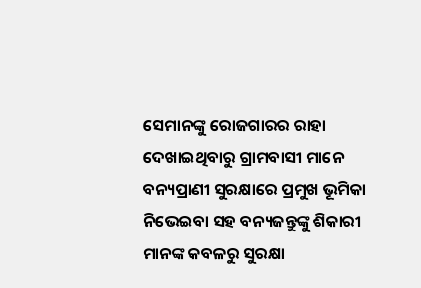ସେମାନଙ୍କୁ ରୋଜଗାରର ରାହା ଦେଖାଇଥିବାରୁ ଗ୍ରାମବାସୀ ମାନେ ବନ୍ୟପ୍ରାଣୀ ସୁରକ୍ଷାରେ ପ୍ରମୁଖ ଭୂମିକା ନିଭେଇବା ସହ ବନ୍ୟଜନ୍ତୁଙ୍କୁ ଶିକାରୀ ମାନଙ୍କ କବଳରୁ ସୁରକ୍ଷା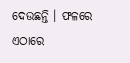ଦେଉଛନ୍ତି । ଫଳରେ ଏଠାରେ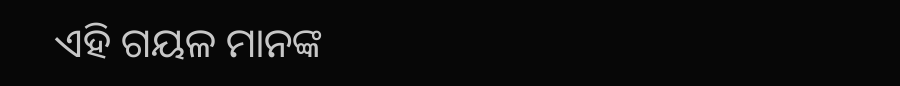ଏହି ଗୟଳ ମାନଙ୍କ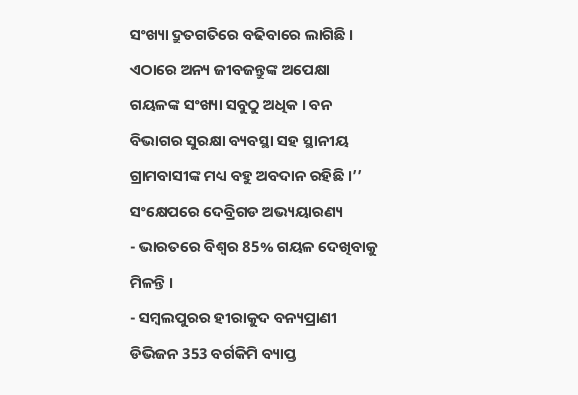ସଂଖ୍ୟା ଦ୍ରୁତଗତିରେ ବଢିବାରେ ଲାଗିଛି । ଏଠାରେ ଅନ୍ୟ ଜୀବଜନ୍ତୁଙ୍କ ଅପେକ୍ଷା ଗୟଳଙ୍କ ସଂଖ୍ୟା ସବୁଠୁ ଅଧିକ । ବନ ବିଭାଗର ସୁରକ୍ଷା ବ୍ୟବସ୍ଥା ସହ ସ୍ଥାନୀୟ ଗ୍ରାମବାସୀଙ୍କ ମଧ୍ୟ ବହୁ ଅବଦାନ ରହିଛି ।’’
ସଂକ୍ଷେପରେ ଦେବ୍ରିଗଡ ଅଭ୍ୟୟାରଣ୍ୟ
- ଭାରତରେ ବିଶ୍ୱର 85% ଗୟଳ ଦେଖିବାକୁ ମିଳନ୍ତି ।
- ସମ୍ବଲପୁରର ହୀରାକୁଦ ବନ୍ୟପ୍ରାଣୀ ଡିଭିଜନ 353 ବର୍ଗକିମି ବ୍ୟାପ୍ତ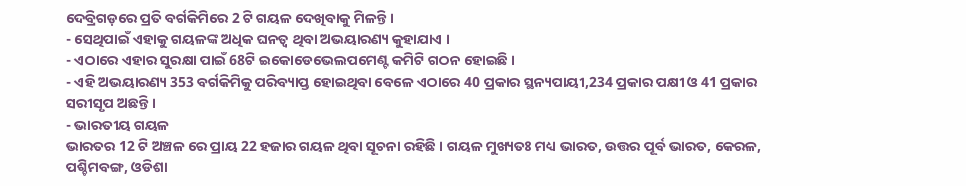ଦେବ୍ରିଗଡ଼ରେ ପ୍ରତି ବର୍ଗକିମିରେ 2 ଟି ଗୟଳ ଦେଖିବାକୁ ମିଳନ୍ତି ।
- ସେଥିପାଇଁ ଏହାକୁ ଗୟଳଙ୍କ ଅଧିକ ଘନତ୍ଵ ଥିବା ଅଭୟାରଣ୍ୟ କୁହାଯାଏ ।
- ଏଠାରେ ଏହାର ସୁରକ୍ଷା ପାଇଁ 68ଟି ଇକୋଡେଭେଲପମେଣ୍ଟ କମିଟି ଗଠନ ହୋଇଛି ।
- ଏହି ଅଭୟାରଣ୍ୟ 353 ବର୍ଗକିମିକୁ ପରିବ୍ୟାପ୍ତ ହୋଇଥିବା ବେଳେ ଏଠାରେ 40 ପ୍ରକାର ସ୍ଥନ୍ୟପାୟୀ,234 ପ୍ରକାର ପକ୍ଷୀ ଓ 41 ପ୍ରକାର ସରୀସୃପ ଅଛନ୍ତି ।
- ଭାରତୀୟ ଗୟଳ
ଭାରତର 12 ଟି ଅଞ୍ଚଳ ରେ ପ୍ରାୟ 22 ହଜାର ଗୟଳ ଥିବା ସୂଚନା ରହିଛି । ଗୟଳ ମୁଖ୍ୟତଃ ମଧ୍ୟ ଭାରତ, ଉତ୍ତର ପୂର୍ବ ଭାରତ, କେରଳ, ପଶ୍ଚିମବଙ୍ଗ, ଓଡିଶା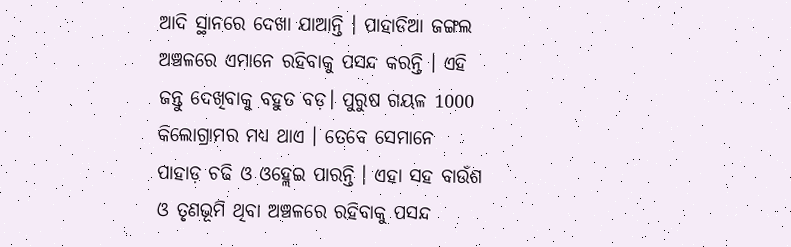ଆଦି ସ୍ଥାନରେ ଦେଖା ଯାଆନ୍ତି । ପାହାଡିଆ ଜଙ୍ଗଲ ଅଞ୍ଚଳରେ ଏମାନେ ରହିବାକୁ ପସନ୍ଦ କରନ୍ତି । ଏହି ଜନ୍ତୁ ଦେଖିବାକୁ ବହୁତ ବଡ଼। ପୁରୁଷ ଗୟଳ 1000 କିଲୋଗ୍ରାମର ମଧ୍ୟ ଥାଏ । ତେବେ ସେମାନେ ପାହାଡ଼ ଚଢି ଓ ଓହ୍ଲେଇ ପାରନ୍ତି । ଏହା ସହ ବାଉଁଶ ଓ ତୃଣଭୂମି ଥିବା ଅଞ୍ଚଳରେ ରହିବାକୁ ପସନ୍ଦ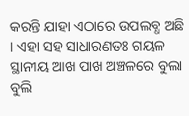କରନ୍ତି ଯାହା ଏଠାରେ ଉପଲବ୍ଧ ଅଛି । ଏହା ସହ ସାଧାରଣତଃ ଗୟଳ ସ୍ଥାନୀୟ ଆଖ ପାଖ ଅଞ୍ଚଳରେ ବୁଲା ବୁଲି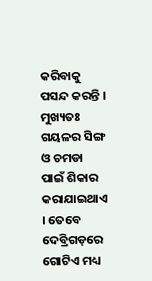କରିବାକୁ ପସନ୍ଦ କରନ୍ତି । ମୁଖ୍ୟତଃ ଗୟଳର ସିଙ୍ଗ ଓ ଚମଡା ପାଇଁ ଶିକାର କରାଯାଇଥାଏ । ତେବେ ଦେବ୍ରିଗଡ଼ରେ ଗୋଟିଏ ମଧ୍ୟ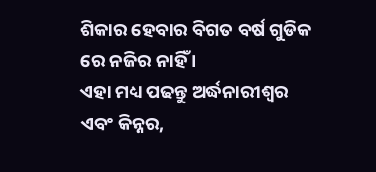ଶିକାର ହେବାର ବିଗତ ବର୍ଷ ଗୁଡିକ ରେ ନଜିର ନାହିଁ ।
ଏହା ମଧ୍ୟ ପଢନ୍ତୁ ଅର୍ଦ୍ଧନାରୀଶ୍ୱର ଏବଂ କିନ୍ନର,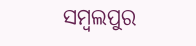ସମ୍ବଲପୁର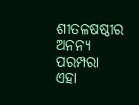ଶୀତଳଷଷ୍ଠୀର ଅନନ୍ୟ ପରମ୍ପରା
ଏହା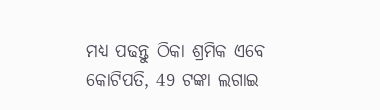ମଧ୍ୟ ପଢନ୍ତୁ ଠିକା ଶ୍ରମିକ ଏବେ କୋଟିପତି, 49 ଟଙ୍କା ଲଗାଇ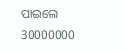ପାଇଲେ 30000000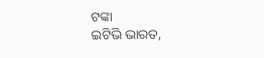ଟଙ୍କା
ଇଟିଭି ଭାରତ,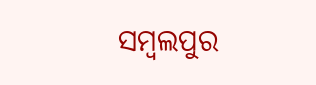ସମ୍ବଲପୁର